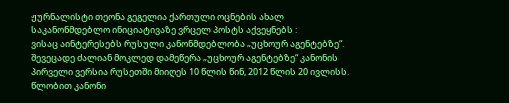ჟურნალისტი თეონა გეგელია ქართული ოცნების ახალ საკანონმდებლო ინიციატივაზე ვრცელ პოსტს აქვეყნებს :
ვისაც აინტერესებს რუსული კანონმდებლობა „უცხოურ აგენტებზე“. შევეცადე ძალიან მოკლედ დამეწერა „უცხოურ აგენტებზე“ კანონის პირველი ვერსია რუსეთში მიიღეს 10 წლის წინ, 2012 წლის 20 ივლისს. წლობით კანონი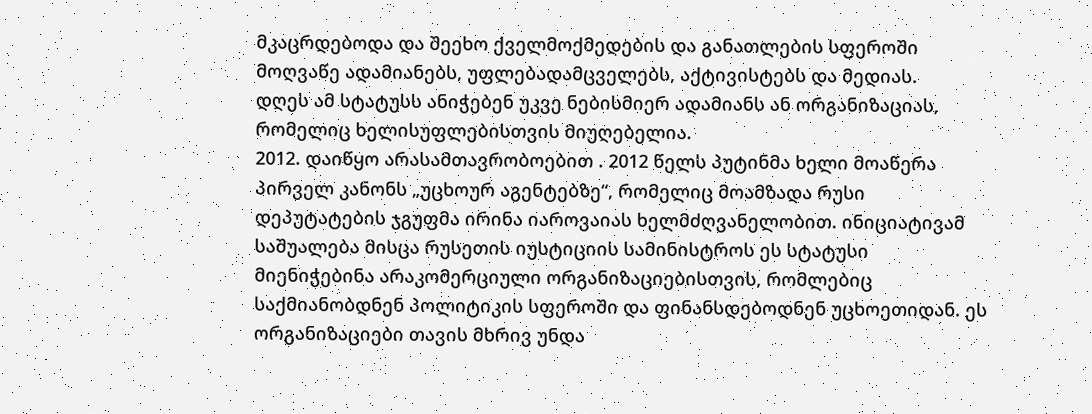მკაცრდებოდა და შეეხო ქველმოქმედების და განათლების სფეროში მოღვაწე ადამიანებს, უფლებადამცველებს, აქტივისტებს და მედიას.
დღეს ამ სტატუსს ანიჭებენ უკვე ნებისმიერ ადამიანს ან ორგანიზაციას, რომელიც ხელისუფლებისთვის მიუღებელია.
2012. დაიწყო არასამთავრობოებით . 2012 წელს პუტინმა ხელი მოაწერა პირველ კანონს „უცხოურ აგენტებზე“, რომელიც მოამზადა რუსი დეპუტატების ჯგუფმა ირინა იაროვაიას ხელმძღვანელობით. ინიციატივამ საშუალება მისცა რუსეთის იუსტიციის სამინისტროს ეს სტატუსი მიენიჭებინა არაკომერციული ორგანიზაციებისთვის, რომლებიც საქმიანობდნენ პოლიტიკის სფეროში და ფინანსდებოდნენ უცხოეთიდან. ეს ორგანიზაციები თავის მხრივ უნდა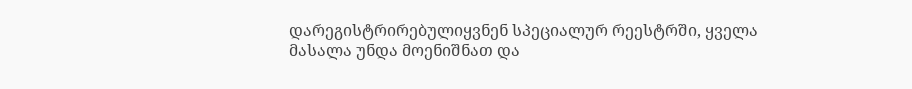დარეგისტრირებულიყვნენ სპეციალურ რეესტრში, ყველა მასალა უნდა მოენიშნათ და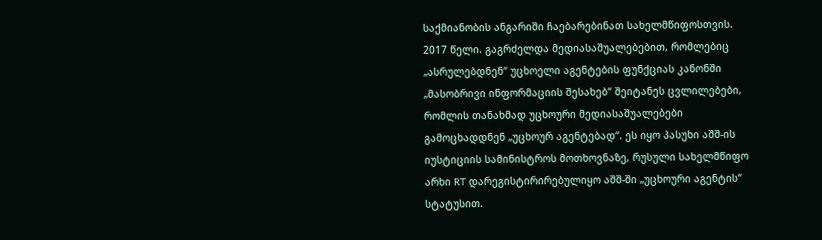საქმიანობის ანგარიში ჩაებარებინათ სახელმწიფოსთვის.
2017 წელი. გაგრძელდა მედიასაშუალებებით, რომლებიც „ასრულებდნენ“ უცხოელი აგენტების ფუნქციას კანონში „მასობრივი ინფორმაციის შესახებ“ შეიტანეს ცვლილებები, რომლის თანახმად უცხოური მედიასაშუალებები გამოცხადდნენ „უცხოურ აგენტებად“. ეს იყო პასუხი აშშ-ის იუსტიციის სამინისტროს მოთხოვნაზე, რუსული სახელმწიფო არხი RT დარეგისტირირებულიყო აშშ-ში „უცხოური აგენტის“ სტატუსით.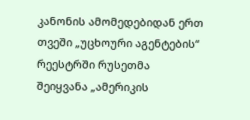კანონის ამომედებიდან ერთ თვეში „უცხოური აგენტების“ რეესტრში რუსეთმა შეიყვანა „ამერიკის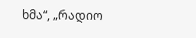ხმა“, „რადიო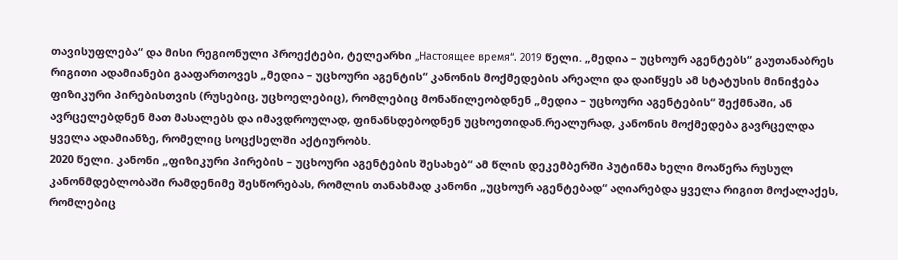თავისუფლება“ და მისი რეგიონული პროექტები, ტელეარხი „Настоящее время“. 2019 წელი. „მედია – უცხოურ აგენტებს“ გაუთანაბრეს რიგითი ადამიანები გააფართოვეს „მედია – უცხოური აგენტის“ კანონის მოქმედების არეალი და დაიწყეს ამ სტატუსის მინიჭება ფიზიკური პირებისთვის (რუსებიც, უცხოელებიც), რომლებიც მონაწილეობდნენ „მედია – უცხოური აგენტების“ შექმნაში, ან ავრცელებდნენ მათ მასალებს და იმავდროულად, ფინანსდებოდნენ უცხოეთიდან.რეალურად, კანონის მოქმედება გავრცელდა ყველა ადამიანზე, რომელიც სოცქსელში აქტიურობს.
2020 წელი. კანონი „ფიზიკური პირების – უცხოური აგენტების შესახებ“ ამ წლის დეკემბერში პუტინმა ხელი მოაწერა რუსულ კანონმდებლობაში რამდენიმე შესწორებას, რომლის თანახმად კანონი „უცხოურ აგენტებად“ აღიარებდა ყველა რიგით მოქალაქეს, რომლებიც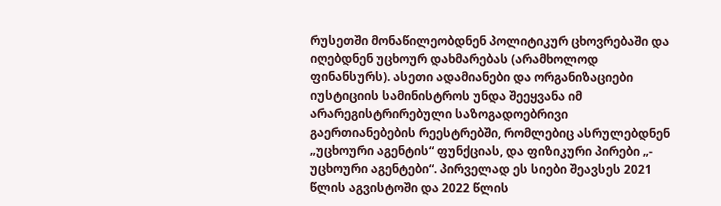რუსეთში მონაწილეობდნენ პოლიტიკურ ცხოვრებაში და იღებდნენ უცხოურ დახმარებას (არამხოლოდ ფინანსურს). ასეთი ადამიანები და ორგანიზაციები იუსტიციის სამინისტროს უნდა შეეყვანა იმ არარეგისტრირებული საზოგადოებრივი გაერთიანებების რეესტრებში, რომლებიც ასრულებდნენ „უცხოური აგენტის“ ფუნქციას, და ფიზიკური პირები „- უცხოური აგენტები“. პირველად ეს სიები შეავსეს 2021 წლის აგვისტოში და 2022 წლის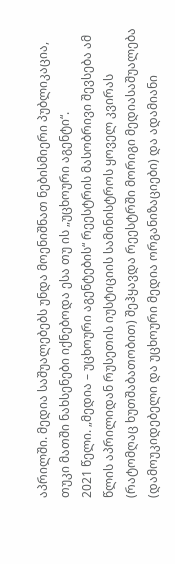აპრილში. მედია საშუალებებს უნდა მოენიშნათ ნებისმიერი პუბლიკაცია, თუკი მათში ნახსენები იქნებოდა ესა თუ ის „უცხოური აგენტი“.
2021 წელი. „მედია – უცხოური აგენტების“ რეესტრის მასობრივი შევსება ამ წლის აპრილიდან რუსეთის იუსტიციის სამინისტროს ყოველ კვირას (რატომღაც ხუთშაბათობით) შეჰყავდა რეესტრში მორიგი მედიასაშუალება (დამოუკიდებელი და უცხოური მედია ორგანიზაციები) და ადამიანი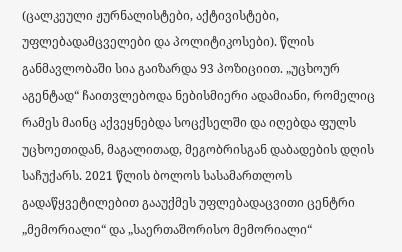(ცალკეული ჟურნალისტები, აქტივისტები, უფლებადამცველები და პოლიტიკოსები). წლის განმავლობაში სია გაიზარდა 93 პოზიციით. „უცხოურ აგენტად“ ჩაითვლებოდა ნებისმიერი ადამიანი, რომელიც რამეს მაინც აქვეყნებდა სოცქსელში და იღებდა ფულს უცხოეთიდან, მაგალითად, მეგობრისგან დაბადების დღის საჩუქარს. 2021 წლის ბოლოს სასამართლოს გადაწყვეტილებით გააუქმეს უფლებადაცვითი ცენტრი „მემორიალი“ და „საერთაშორისო მემორიალი“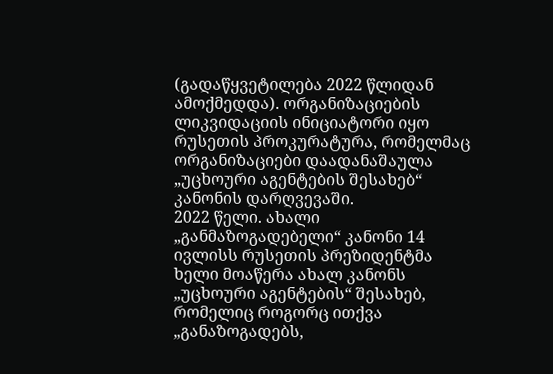(გადაწყვეტილება 2022 წლიდან ამოქმედდა). ორგანიზაციების ლიკვიდაციის ინიციატორი იყო რუსეთის პროკურატურა, რომელმაც ორგანიზაციები დაადანაშაულა „უცხოური აგენტების შესახებ“ კანონის დარღვევაში.
2022 წელი. ახალი „განმაზოგადებელი“ კანონი 14 ივლისს რუსეთის პრეზიდენტმა ხელი მოაწერა ახალ კანონს „უცხოური აგენტების“ შესახებ, რომელიც როგორც ითქვა „განაზოგადებს,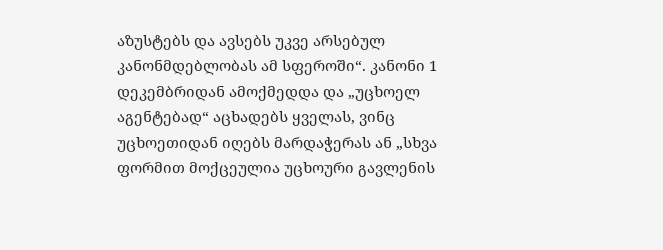აზუსტებს და ავსებს უკვე არსებულ კანონმდებლობას ამ სფეროში“. კანონი 1 დეკემბრიდან ამოქმედდა და „უცხოელ აგენტებად“ აცხადებს ყველას, ვინც უცხოეთიდან იღებს მარდაჭერას ან „სხვა ფორმით მოქცეულია უცხოური გავლენის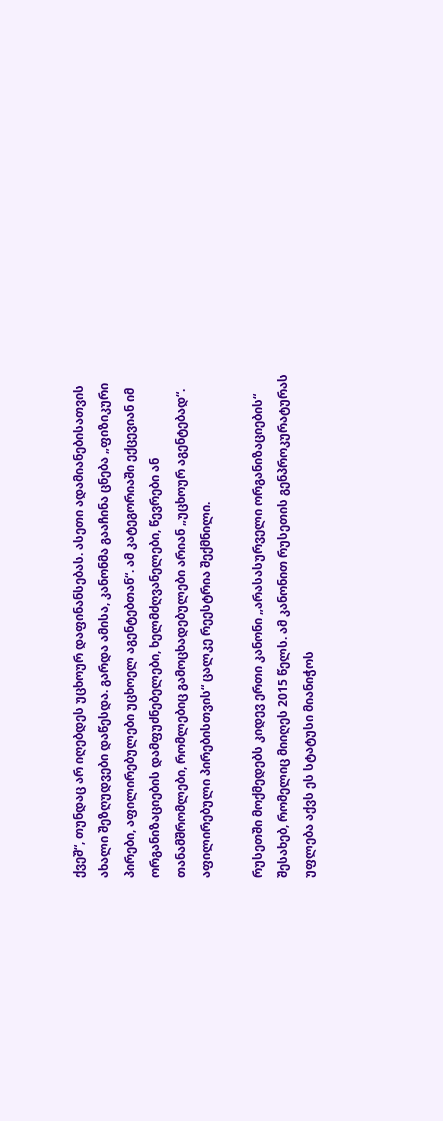ქვეშ“, თუნდაც არ იღებდეს უცხოურ დაფინანსებას. ასეთი ადამიანებისათვის ახალი შეზღუდვები დაწესდა. გარდა ამისა, კანონმა გააჩინა ცნება „ფიზიკური პირები, აფილირებულები უცხოელ აგენტებთან“. ამ კატეგორიაში ექცევიან იმ ორგანიზაციების დამფუძნებელები, ხელმძღვანელები, წევრები ან თანამშრომლები, რომლებიც გამოცხადებულები არიან „უცხოურ აგენტებად“. აფილირებული პირებისთვის“ ცალკე რეესტრია შექმნილი.

რუსეთში მოქმედებს კიდევ ერთი კანონი „არასასურველი ორგანიზაციების“ შესახებ, რომელიც მიიღეს 2015 წელს. ამ კანონით რუსეთის გენპროკურატურას უფლება აქვს ეს სტატუსი მიანიჭოს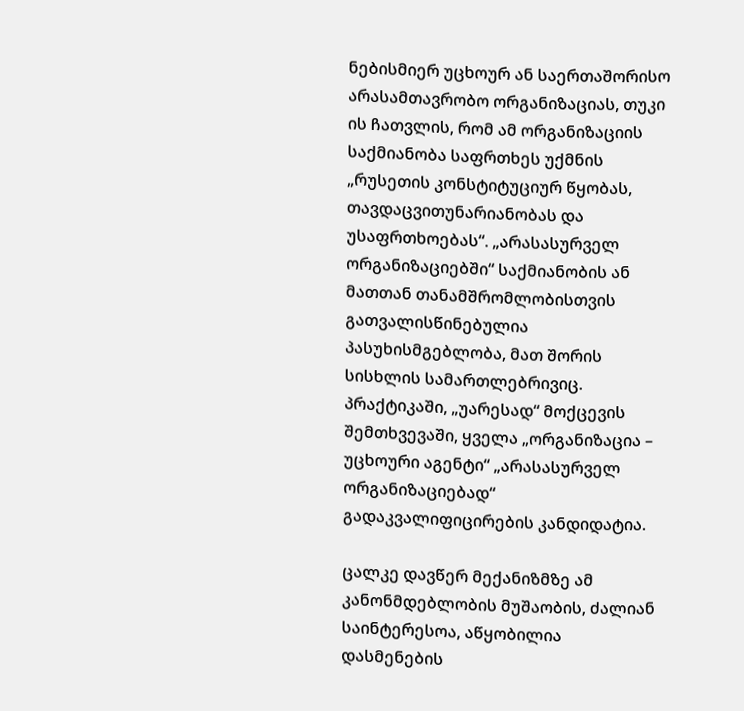ნებისმიერ უცხოურ ან საერთაშორისო არასამთავრობო ორგანიზაციას, თუკი ის ჩათვლის, რომ ამ ორგანიზაციის საქმიანობა საფრთხეს უქმნის „რუსეთის კონსტიტუციურ წყობას, თავდაცვითუნარიანობას და უსაფრთხოებას“. „არასასურველ ორგანიზაციებში“ საქმიანობის ან მათთან თანამშრომლობისთვის გათვალისწინებულია პასუხისმგებლობა, მათ შორის სისხლის სამართლებრივიც. პრაქტიკაში, „უარესად“ მოქცევის შემთხვევაში, ყველა „ორგანიზაცია – უცხოური აგენტი“ „არასასურველ ორგანიზაციებად“ გადაკვალიფიცირების კანდიდატია.

ცალკე დავწერ მექანიზმზე ამ კანონმდებლობის მუშაობის, ძალიან საინტერესოა, აწყობილია დასმენების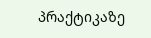პრაქტიკაზე